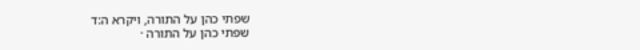שפתי כהן על התורה, ויקרא ה:ד
שפתי כהן על התורה ·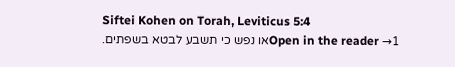Siftei Kohen on Torah, Leviticus 5:4
Open in the reader →1או נפש כי תשבע לבטא בשפתים.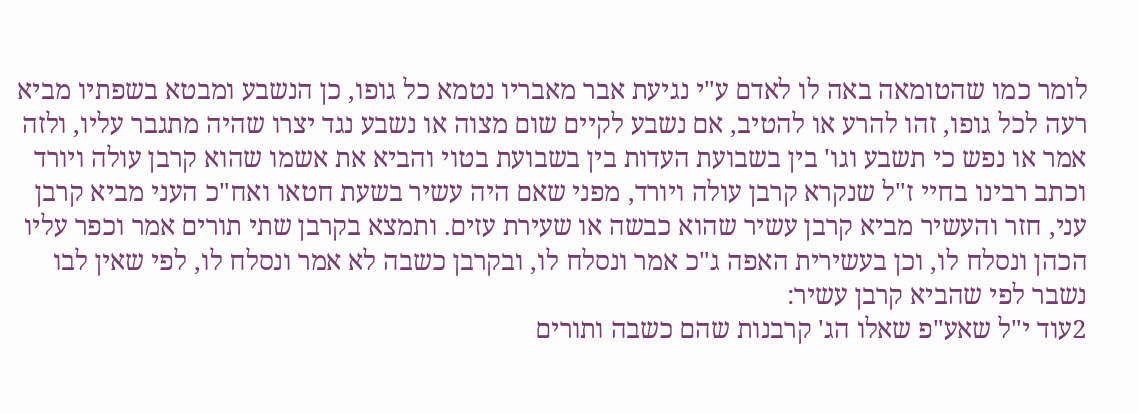לומר כמו שהטומאה באה לו לאדם ע"י נגיעת אבר מאבריו נטמא כל גופו, כן הנשבע ומבטא בשפתיו מביא רעה לכל גופו, זהו להרע או להטיב, אם נשבע לקיים שום מצוה או נשבע נגד יצרו שהיה מתגבר עליו, ולזה אמר או נפש כי תשבע וגו' בין בשבועת העדות בין בשבועת בטוי והביא את אשמו שהוא קרבן עולה ויורד וכתב רבינו בחיי ז"ל שנקרא קרבן עולה ויורד, מפני שאם היה עשיר בשעת חטאו ואח"כ העני מביא קרבן עני, חזר והעשיר מביא קרבן עשיר שהוא כבשה או שעירת עזים. ותמצא בקרבן שתי תורים אמר וכפר עליו הכהן ונסלח לו, וכן בעשירית האפה ג"כ אמר ונסלח לו, ובקרבן כשבה לא אמר ונסלח לו, לפי שאין לבו נשבר לפי שהביא קרבן עשיר:
2עוד י"ל שאע"פ שאלו הג' קרבנות שהם כשבה ותורים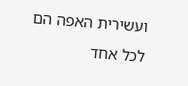ועשירית האפה הם לכל אחד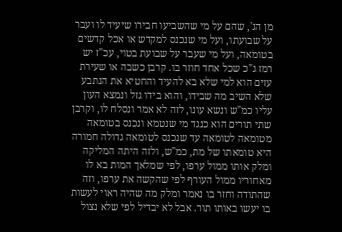מן הג', שהם על מי שהשביעו חבירו שיעיד לו ועבר על שבועתו, ועל מי שנכנס למקדש או אכל קדשים בטומאה, ועל מי שעבר על שבועת בטוי, עכ"ז יש רמז ג"כ שכל אחד חוזר בו. קרבן כשבה או שעירת עזים הוא למי שלא בא להעיד והחטיא את הנתבע שלא השיב מה שבידו, והוא בידו גזל ונמצא העון עליו כמ"ש ונשא עונו, לזה לא אמר ונסלח לו, וקרבן שתי תורים הוא כנגד מי שנטמא ונכנס בטומאה מטומאה לטומאה עד שנכנס לטומאה גדולה חמורה היא טומאתו של מת, כמ"ש, ולזה היתה המליקה ומלק אותו ממול ערפו, לפי שמלאך המות בא לו מאחוריו ממול העורף לפי שהקשה את ערפו, וזה שהתודה וחזר בו נאמר ומלק מה שהיה ראוי לעשות בו יעשו באותו תור. אבל לא יבדיל לפי שלא נצול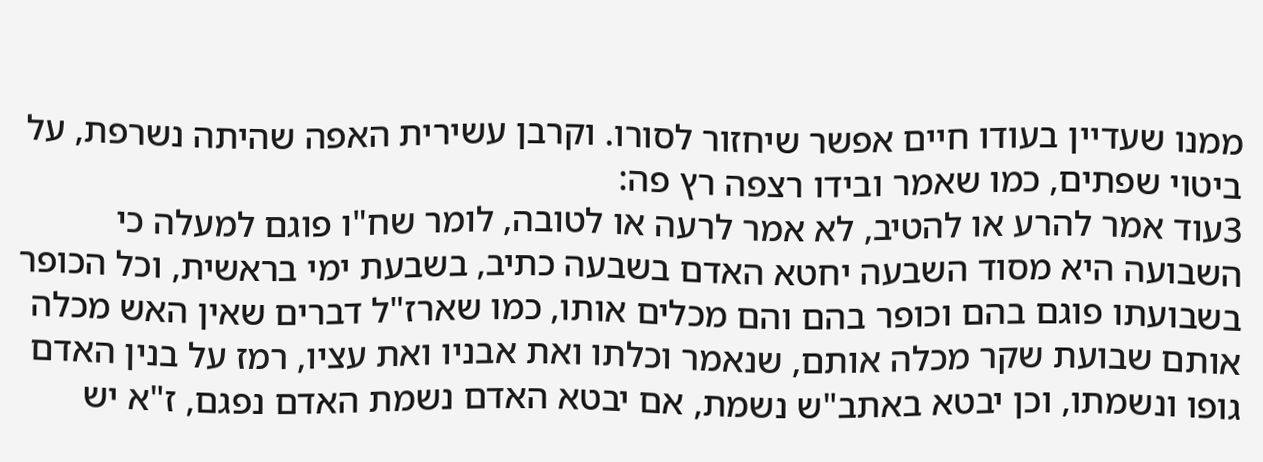ממנו שעדיין בעודו חיים אפשר שיחזור לסורו. וקרבן עשירית האפה שהיתה נשרפת, על ביטוי שפתים, כמו שאמר ובידו רצפה רץ פה:
3עוד אמר להרע או להטיב, לא אמר לרעה או לטובה, לומר שח"ו פוגם למעלה כי השבועה היא מסוד השבעה יחטא האדם בשבעה כתיב, בשבעת ימי בראשית, וכל הכופר בשבועתו פוגם בהם וכופר בהם והם מכלים אותו, כמו שארז"ל דברים שאין האש מכלה אותם שבועת שקר מכלה אותם, שנאמר וכלתו ואת אבניו ואת עציו, רמז על בנין האדם גופו ונשמתו, וכן יבטא באתב"ש נשמת, אם יבטא האדם נשמת האדם נפגם, ז"א יש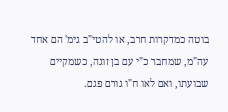בוטה כמדקרות חרב, או להטי"ב גימ' הם אחד עה"מ, שמחבר כ"י עם בן זוגה, כשמקיים שבועתו, ואם לאו ח"ו גורם פגם.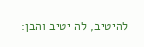להיטיב, לה יטיב והבן: